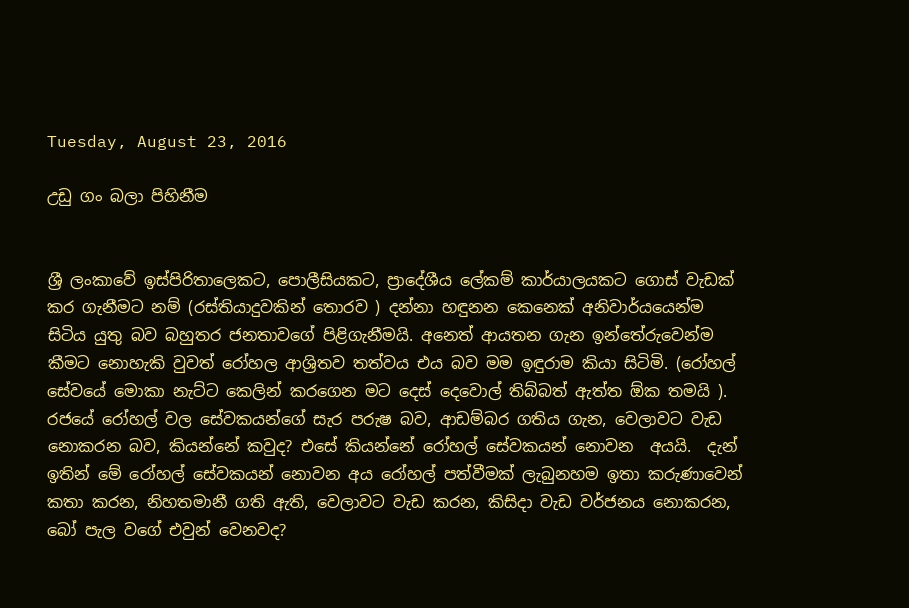Tuesday, August 23, 2016

උඩු ගං බලා පිහිනීම


ශ්‍රී ලංකාවේ ඉස්පිරිතාලෙකට, පොලීසියකට, ප්‍රාදේශීය ලේකම් කාර්යාලයකට ගොස් වැඩක් කර ගැනීමට නම් (රස්තියාදුවකින් තොරව ) දන්නා හඳුනන කෙනෙක් අනිවාර්යයෙන්ම සිටිය යුතු බව බහුතර ජනතාවගේ පිළිගැනීමයි. අනෙත් ආයතන ගැන ඉන්තේරුවෙන්ම කීමට නොහැකි වුවත් රෝහල ආශ්‍රිතව තත්වය එය බව මම ඉඳුරාම කියා සිටිමි. (රෝහල් සේවයේ මොකා නැට්ට කෙලින් කරගෙන මට දෙස් දෙවොල් තිබ්බත් ඇත්ත ඕක තමයි ). රජයේ රෝහල් වල සේවකයන්ගේ සැර පරුෂ බව, ආඩම්බර ගතිය ගැන, වෙලාවට වැඩ නොකරන බව, කියන්නේ කවුද? එසේ කියන්නේ රෝහල් සේවකයන් නොවන  අයයි.  දැන් ඉතින් මේ රෝහල් සේවකයන් නොවන අය රෝහල් පත්වීමක් ලැබුනහම ඉතා කරුණාවෙන් කතා කරන, නිහතමානී ගති ඇති, වෙලාවට වැඩ කරන, කිසිදා වැඩ වර්ජනය නොකරන, බෝ පැල වගේ එවුන් වෙනවද?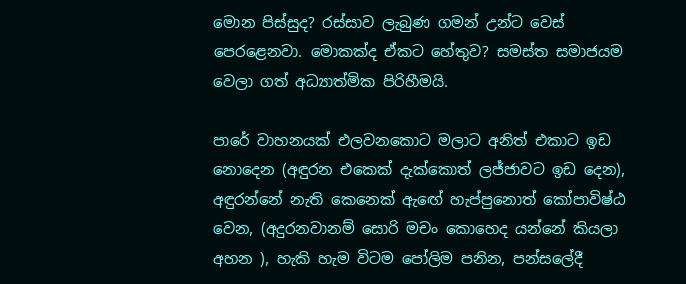මොන පිස්සුද? රස්සාව ලැබුණ ගමන් උන්ට වෙස් පෙරළෙනවා. මොකක්ද ඒකට හේතුව? සමස්ත සමාජයම වෙලා ගත් අධ්‍යාත්මික පිරිහීමයි.

පාරේ වාහනයක් එලවනකොට මලාට අනිත් එකාට ඉඩ නොදෙන (අඳුරන එකෙක් දැක්කොත් ලජ්ජාවට ඉඩ දෙන), අඳුරන්නේ නැති කෙනෙක් ඇඟේ හැප්පුනොත් කෝපාවිෂ්ඨ වෙන, (අදුරනවානම් සොරි මචං කොහෙද යන්නේ කියලා අහන ), හැකි හැම විටම පෝලිම පනින, පන්සලේදී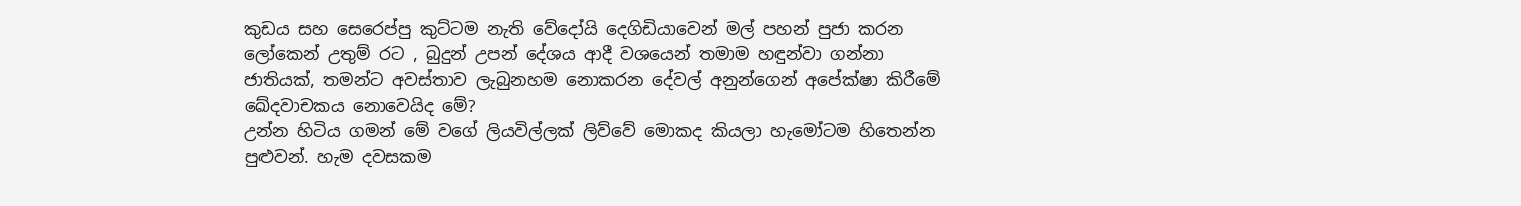කුඩය සහ සෙරෙප්පු කුට්ටම නැති වේදෝයි දෙගිඩියාවෙන් මල් පහන් පුජා කරන ලෝකෙන් උතුම් රට , බුදුන් උපන් දේශය ආදී වශයෙන් තමාම හඳුන්වා ගන්නා ජාතියක්, තමන්ට අවස්තාව ලැබුනහම නොකරන දේවල් අනුන්ගෙන් අපේක්ෂා කිරීමේ ඛේදවාචකය නොවෙයිද මේ?
උන්න හිටිය ගමන් මේ වගේ ලියවිල්ලක් ලිව්වේ මොකද කියලා හැමෝටම හිතෙන්න පුළුවන්. හැම දවසකම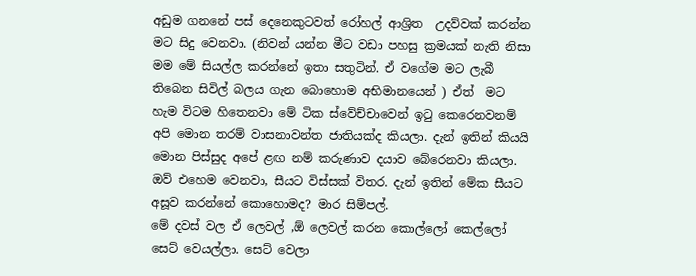අඩුම ගනනේ පස් දෙනෙකුටවත් රෝහල් ආශ්‍රිත  උදව්වක් කරන්න මට සිදු වෙනවා. (නිවන් යන්න මීට වඩා පහසු ක්‍රමයක් නැති නිසා මම මේ සියල්ල කරන්නේ ඉතා සතුටින්. ඒ වගේම මට ලැබී තිබෙන සිවිල් බලය ගැන බොහොම අභිමානයෙන් ) ඒත්  මට හැම විටම හිතෙනවා මේ ටික ස්වේච්චාවෙන් ඉටු කෙරෙනවනම් අපි මොන තරම් වාසනාවන්ත ජාතියක්ද කියලා. දැන් ඉතින් කියයි මොන පිස්සුද අපේ ළඟ නම් කරුණාව දයාව බේරෙනවා කියලා. ඔව් එහෙම වෙනවා, සීයට විස්සක් විතර. දැන් ඉතින් මේක සීයට අසූව කරන්නේ කොහොමද? මාර සිම්පල්.
මේ දවස් වල ඒ ලෙවල් ,ඕ ලෙවල් කරන කොල්ලෝ කෙල්ලෝ සෙට් වෙයල්ලා. සෙට් වෙලා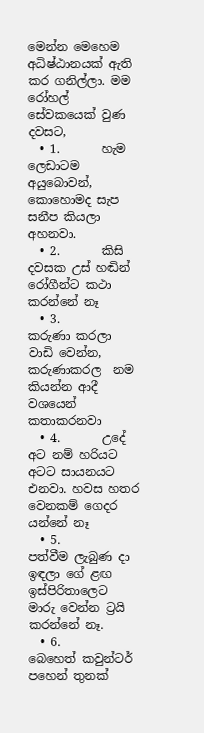මෙන්න මෙහෙම අධිෂ්ඨානයක් ඇති කර ගනිල්ලා. මම රෝහල් සේවකයෙක් වුණ දවසට,
  • 1.       හැම ලෙඩාටම අයුබොවන්, කොහොමද සැප සනීප කියලා අහනවා.
  • 2.       කිසි දවසක උස්‌ හඬින් රෝගීන්ට කථා කරන්නේ නෑ
  • 3.       කරුණා කරලා වාඩි වෙන්න, කරුණාකරල  නම කියන්න ආදී වශයෙන් කතාකරනවා
  • 4.       උදේ අට නම් හරියට අටට සායනයට එනවා. හවස හතර වෙනකම් ගෙදර යන්නේ නෑ
  • 5.       පත්වීම ලැබුණ දා ඉඳලා ගේ ළඟ ඉස්පිරිතාලෙට මාරු වෙන්න ට්‍රයි කරන්නේ නෑ.
  • 6.       බෙහෙත් කවුන්ටර් පහෙන් තුනක්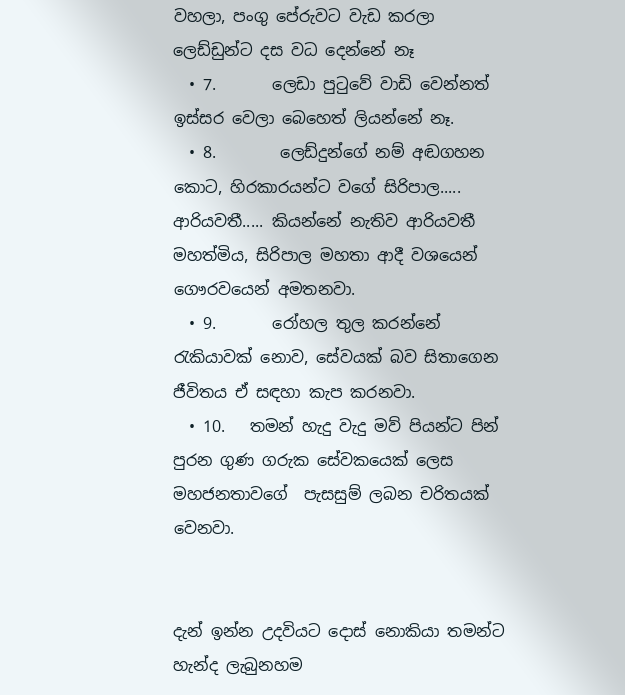වහලා, පංගු පේරුවට වැඩ කරලා ලෙඩ්ඩුන්ට දස වධ දෙන්නේ නෑ
  • 7.       ලෙඩා පුටුවේ වාඩි වෙන්නත් ඉස්සර වෙලා බෙහෙත් ලියන්නේ නෑ.
  • 8.        ලෙඩ්දුන්ගේ නම් අඬගහන කොට, හිරකාරයන්ට වගේ සිරිපාල..... ආරියවතී..... කියන්නේ නැතිව ආරියවතී මහත්මිය, සිරිපාල මහතා ආදී වශයෙන් ගෞරවයෙන් අමතනවා.
  • 9.       රෝහල තුල කරන්නේ රැකියාවක් නොව, සේවයක් බව සිතාගෙන ජීවිතය ඒ සඳහා කැප කරනවා.
  • 10.   තමන් හැදු වැදු මව් පියන්ට පින් පුරන ගුණ ගරුක සේවකයෙක් ලෙස මහජනතාවගේ  පැසසුම් ලබන චරිතයක් වෙනවා.


දැන් ඉන්න උදවියට දොස් නොකියා තමන්ට හැන්ද ලැබුනහම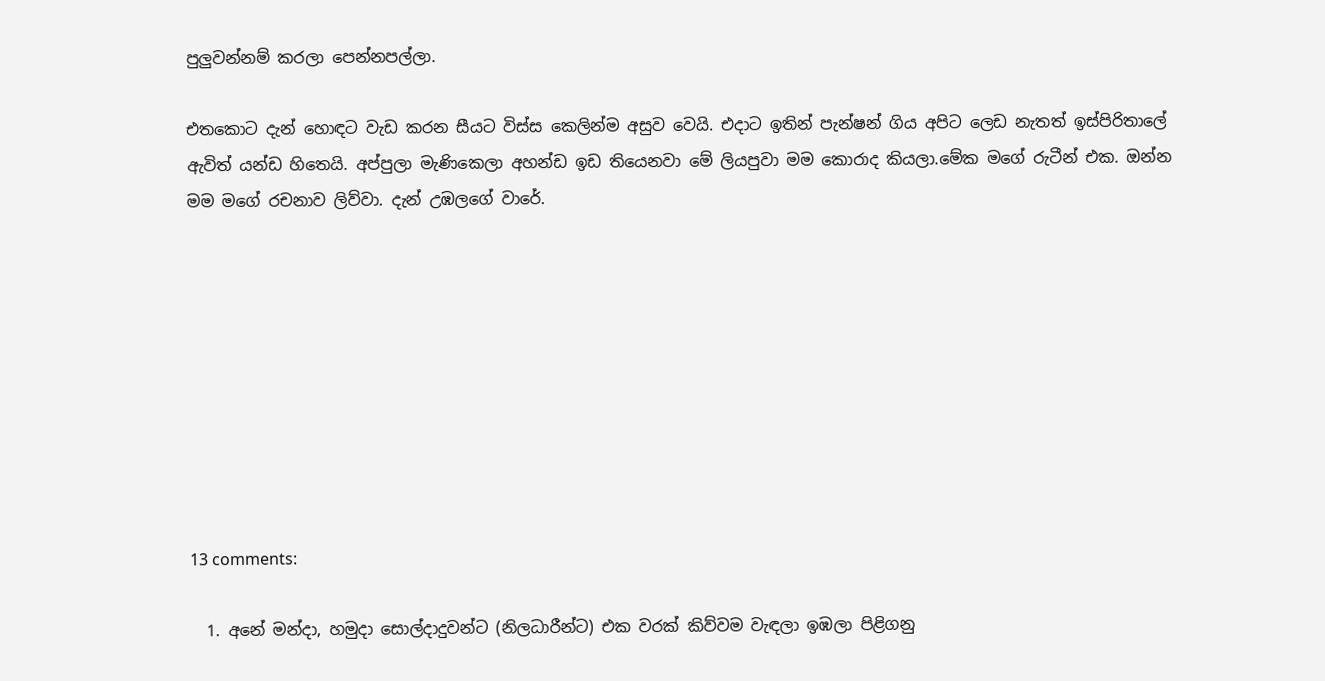පුලුවන්නම් කරලා පෙන්නපල්ලා.

එතකොට දැන් හොඳට වැඩ කරන සීයට විස්ස කෙලින්ම අසුව වෙයි. එදාට ඉතින් පැන්ෂන් ගිය අපිට ලෙඩ නැතත් ඉස්පිරිතාලේ ඇවිත් යන්ඩ හිතෙයි. අප්පුලා මැණිකෙලා අහන්ඩ ඉඩ තියෙනවා මේ ලියපුවා මම කොරාද කියලා.මේක මගේ රුටීන් එක. ඔන්න මම මගේ රචනාව ලිව්වා. දැන් උඹලගේ වාරේ.









13 comments:

  1. අනේ මන්දා, හමුදා සොල්දාදුවන්ට (නිලධාරීන්ට) එක වරක් කිව්වම වැඳලා ඉඹලා පිළිගනු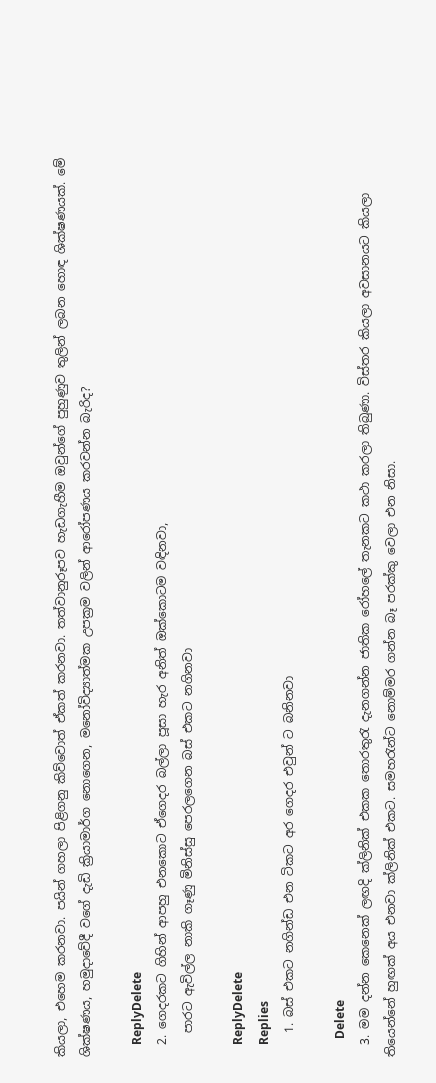කියලා, එහෙම කරනවා. පයින් ගහලා පිළිගනු කිව්වොත් ඒකත් කරනවා. තත්වානුරූපව හැඩගැහීම ඔවුන්ගේ පුහුණුව තුලින් ලබන හොඳ ශික්ෂණයක්. මේ ශික්ෂණය, හමුදාවේදී වගේ දැඩි ක්‍රියාමාර්ග නොගෙන, මනෝවිද්‍යාත්මක උපක්‍රම වලින් ආරෝපණය කරවන්න බැරිද?

    ReplyDelete
  2. ගෙදරකට ගිහින් ආපහු එනකොට ඒගෙදර බල්ලා පූසා හැර අනිත් ඔක්කොටම වඳිනවා,
    පාරට ඇවිල්ල නාකි ගෑණු මිනිස්සු පෙරලගෙන බස් එකට නගිනවා

    ReplyDelete
    Replies
    1. බස් එකට නගින්ඩ එන ටිකට අර ගෙදර එවුන් ට බනිනවා

      Delete
  3. මම දන්න කෙනෙක් ලඟදි ක්ලිනික් එකක තොරතුරැ දැනගන්න ජාතික රෝහලේ තැනකට කථා කරලා තිබුණා. විස්තර කියලා අවසානයට කියලා තියෙන්නේ හුඟක් අය එනවා ක්ලිනික් එකට. සමහරැන්ට නොම්මර ගන්න බෑ පරක්කු වෙලා එන නිසා.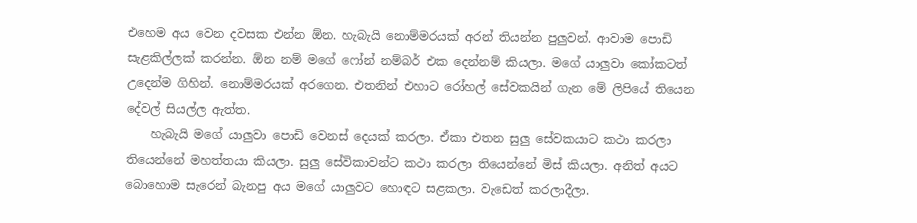එහෙම අය වෙන දවසක එන්න ඕන. හැබැයි නොම්මරයක් අරන් තියන්න පුලුවන්. ආවාම පොඩි සැළකිල්ලක් කරන්න. ඕන නම් මගේ ෆෝන් නම්බර් එක දෙන්නම් කියලා. මගේ යාලුවා කෝකටත් උදෙන්ම ගිහින්. නොම්මරයක් අරගෙන. එතනින් එහාට රෝහල් සේවකයින් ගැන මේ ලිපියේ තියෙන දේවල් සියල්ල ඇත්ත.
    හැබැයි මගේ යාලුවා පොඩි වෙනස් දෙයක් කරලා. ඒකා එතන සුලු සේවකයාට කථා කරලා තියෙන්නේ මහත්තයා කියලා. සුලු සේවිකාවන්ට කථා කරලා තියෙන්නේ මිස් කියලා. අනිත් අයට බොහොම සැරෙන් බැනපු අය මගේ යාලුවට හොඳට සළකලා. වැඩෙත් කරලාදීලා.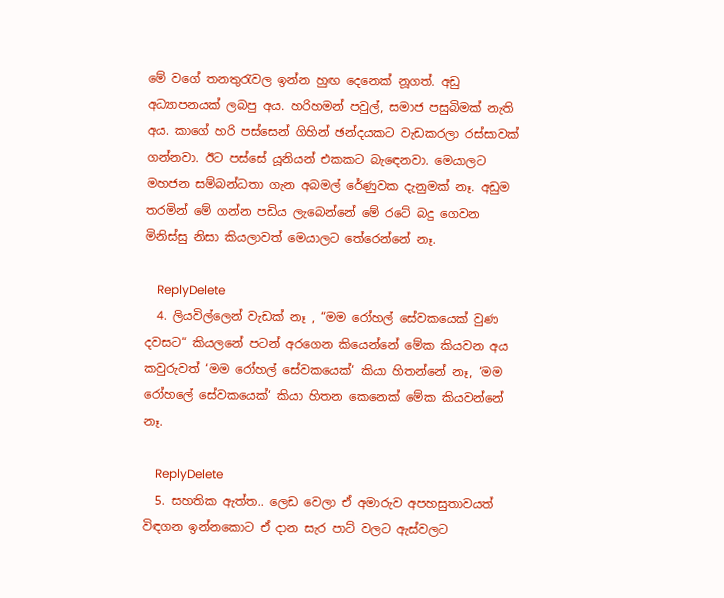මේ වගේ තනතුරැවල ඉන්න හුඟ දෙනෙක් නූගත්. අඩු අධ්‍යාපනයක් ලබපු අය. හරිහමන් පවුල්, සමාජ පසුබිමක් නැති අය. කාගේ හරි පස්සෙන් ගිහින් ඡන්දයකට වැඩකරලා රස්සාවක් ගන්නවා. ඊට පස්සේ යූනියන් එකකට බැඳෙනවා. මෙයාලට මහජන සම්බන්ධතා ගැන අබමල් රේණුවක දැනුමක් නෑ. අඩුම තරමින් මේ ගන්න පඩිය ලැබෙන්නේ මේ රටේ බදු ගෙවන මිනිස්සු නිසා කියලාවත් මෙයාලට තේරෙන්නේ නෑ.

    ReplyDelete
  4. ලියවිල්ලෙන් වැඩක් නෑ , “මම රෝහල් සේවකයෙක් වුණ දවසට“ කියලනේ පටන් අරගෙන කියෙන්නේ මේක කියවන අය කවුරුවත් ‘මම රෝහල් සේවකයෙක්‘ කියා හිතන්නේ නෑ, ‘මම රෝහලේ සේවකයෙක්‘ කියා හිතන කෙනෙක් මේක කියවන්නේ නෑ.

    ReplyDelete
  5. සහතික ඇත්ත.. ලෙඩ වෙලා ඒ අමාරුව අපහසුතාවයත් විඳගන ඉන්නකොට ඒ දාන සැර පාට් වලට ඇස්වලට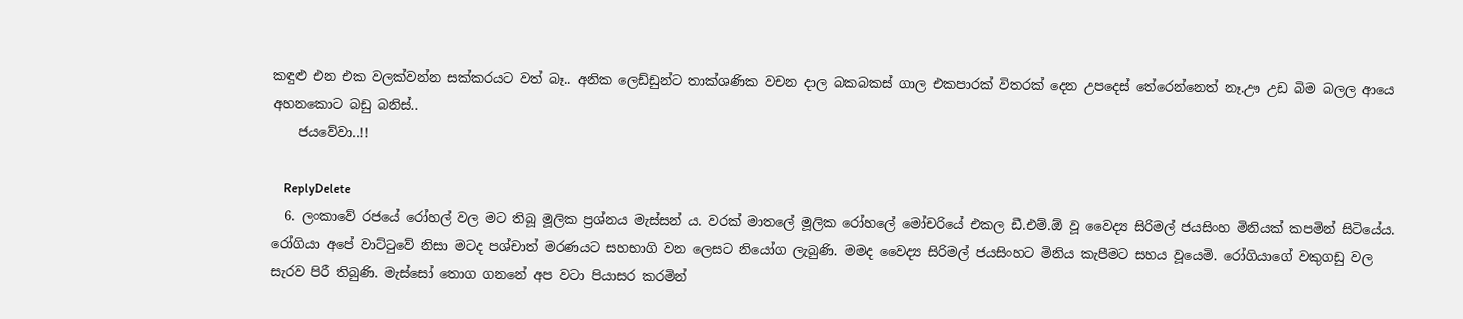කඳුළු එන එක වලක්වන්න සක්කරයට වත් බෑ.. අනික ලෙඩ්ඩුන්ට තාක්ශණික වචන දාල බකබකස් ගාල එකපාරක් විතරක් දෙන උපදෙස් තේරෙන්නෙත් නෑ.ඌ උඩ බිම බලල ආයෙ අහනකොට බඩු බනිස්..
    ජයවේවා..!!

    ReplyDelete
  6. ලංකාවේ රජයේ රෝහල් වල මට තිබූ මූලික ප්‍රශ්නය මැස්සන්‍ ය. වරක් මාතලේ මූලික රෝහලේ මෝචරියේ එකල ඩී.එම්.ඕ වූ වෛද්‍ය සිරිමල් ජයසිංහ මිනියක් කපමින් සිටියේය. රෝගියා අපේ වාට්ටුවේ නිසා මටද පශ්චාත් මරණයට සහභාගි වන ලෙසට නියෝග ලැබුණි. මමද වෛද්‍ය සිරිමල් ජයසිංහට මිනිය කැපීමට සහය වූයෙමි. රෝගියාගේ වකුගඩු වල සැරව පිරී තිබුණි. මැස්සෝ තොග ගනනේ අප වටා පියාසර කරමින්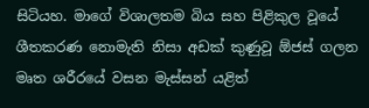සිටියහ. මාගේ විශාලතම බිය සහ පිළිකුල වූයේ ශීතකරණ නොමැති නිසා අඩක් කුණුවූ ඕජස් ගලන මෘත ශරීරයේ වසන මැස්සන් යළිත්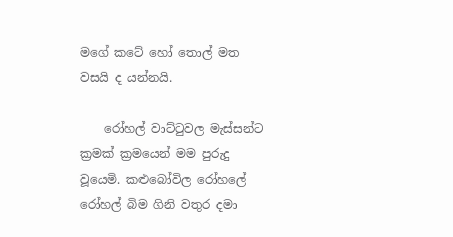මගේ කටේ හෝ තොල් මත වසයි ද යන්නයි.

    රෝහල් වාට්ටුවල මැස්සන්ට ක්‍රමක් ක්‍රමයෙන් මම පුරුදු වූයෙමි. කළුබෝවිල රෝහලේ රෝහල් බිම ගිනි වතුර දමා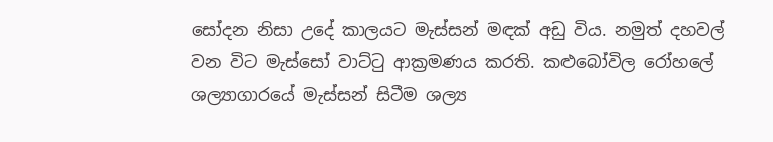සෝදන නිසා උදේ කාලයට මැස්සන් මඳක් අඩු විය. නමුත් දහවල් වන විට මැස්සෝ වාට්ටු ආක්‍රමණය කරති. කළුබෝවිල රෝහලේ ශල්‍යාගාරයේ මැස්සන් සිටීම ශල්‍ය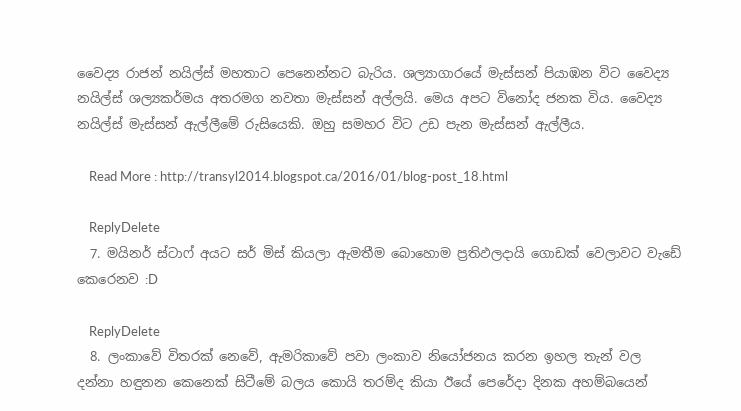වෛද්‍ය රාජන් නයිල්ස් මහතාට පෙනෙන්නට බැරිය. ශල්‍යාගාරයේ මැස්සන් පියාඹන විට වෛද්‍ය නයිල්ස් ශල්‍යකර්මය අතරමග නවතා මැස්සන් අල්ලයි. මෙය අපට විනෝද ජනක විය. වෛද්‍ය නයිල්ස් මැස්සන් ඇල්ලීමේ රුසියෙකි. ඔහු සමහර විට උඩ පැන මැස්සන් ඇල්ලීය.

    Read More : http://transyl2014.blogspot.ca/2016/01/blog-post_18.html

    ReplyDelete
  7. මයිනර් ස්ටාෆ් අයට සර් මිස් කියලා ඇමතීම බොහොම ප්‍රතිඵලදායි ගොඩක් වෙලාවට වැඩේ කෙරෙනව :D

    ReplyDelete
  8. ලංකාවේ විතරක් නෙවේ, ඇමරිකාවේ පවා ලංකාව නියෝජනය කරන ඉහල තැන් වල දන්නා හඳුනන කෙනෙක් සිටීමේ බලය කොයි තරම්ද කියා ඊයේ පෙරේදා දිනක අහම්බයෙන්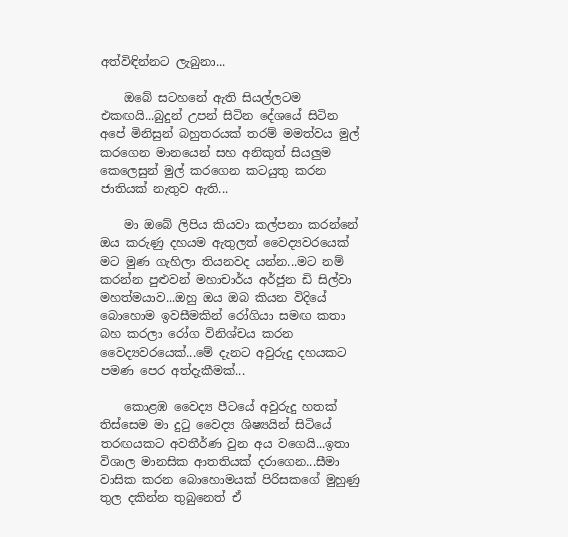අත්විඳින්නට ලැබුනා...

    ඔබේ සටහනේ ඇති සියල්ලටම එකඟයි...බුදුන් උපන් සිටින දේශයේ සිටින අපේ මිනිසුන් බහුතරයක් තරම් මමත්වය මුල් කරගෙන මානයෙන් සහ අනිකුත් සියලුම කෙලෙසුන් මුල් කරගෙන කටයුතු කරන ජාතියක් නැතුව ඇති...

    මා ඔබේ ලිපිය කියවා කල්පනා කරන්නේ ඔය කරුණු දහයම ඇතුලත් වෛද්‍යවරයෙක් මට මුණ ගැහිලා තියනවද යන්න...මට නම් කරන්න පුළුවන් මහාචාර්ය අර්ජුන ඩි සිල්වා මහත්මයාව...ඔහු ඔය ඔබ කියන විදියේ බොහොම ඉවසීමකින් රෝගියා සමඟ කතා බහ කරලා රෝග විනිශ්චය කරන වෛද්‍යවරයෙක්...මේ දැනට අවුරුදු දහයකට පමණ පෙර අත්දැකීමක්...

    කොළඹ වෛද්‍ය පීටයේ අවුරුදු හතක් තිස්සෙම මා දුටු වෛද්‍ය ශිෂ්‍යයින් සිටියේ තරඟයකට අවතීර්ණ වුන අය වගෙයි...ඉතා විශාල මානසික ආතතියක් දරාගෙන...සීමා වාසික කරන බොහොමයක් පිරිසකගේ මුහුණු තුල දකින්න තුබුනෙත් ඒ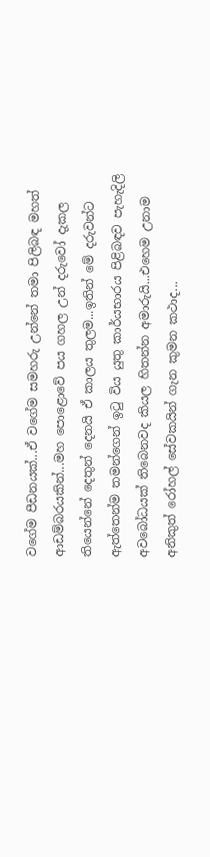වගේම පීඩනයක්...ඒ වගේම සමහරු උන්නේ තමා පිලිබඳ මහත් ආඩම්බරයකින්...මහ පොළොවේ පය ගහල උන් දරුවෝ දැකල තියෙන්නේ දෙතුන් දෙනයි ඒ කාලය තුලම...ඉතින් මේ දරුවන්ට ඇත්තෙන්ම තමන්ගෙන් ඉටු විය යුතු කාර්යභාරය පිළිබඳව පැහැදිලි අවබෝධයක් තිබෙනවද කියල හිතන්න අමාරුයි...එහෙම උනාම අනිකුත් රෝහල් සේවකයින් ගැන කුමන කථාද...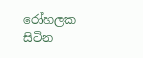රෝහලක සිටින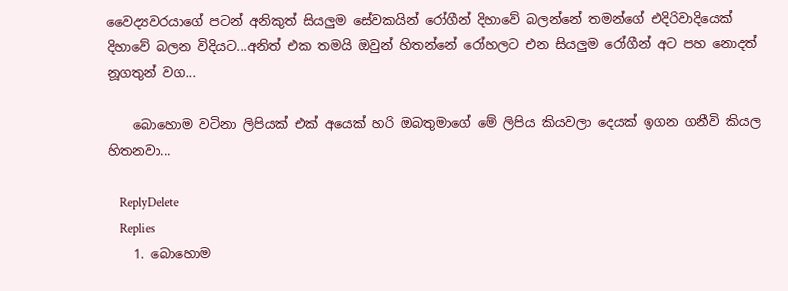වෛද්‍යවරයාගේ පටන් අනිකුත් සියලුම සේවකයින් රෝගීන් දිහාවේ බලන්නේ තමන්ගේ එදිරිවාදියෙක් දිහාවේ බලන විදියට...අනිත් එක තමයි ඔවුන් හිතන්නේ රෝහලට එන සියලුම රෝගීන් අට පහ නොදත් නූගතුන් වග...

    බොහොම වටිනා ලිපියක් එක් අයෙක් හරි ඔබතුමාගේ මේ ලිපිය කියවලා දෙයක් ඉගන ගනීවි කියල හිතනවා...

    ReplyDelete
    Replies
    1. බොහොම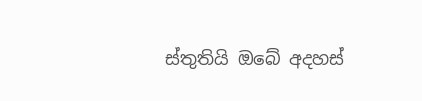ස්තුතියි ඔබේ අදහස්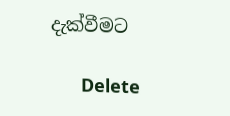දැක්වීමට

      Delete